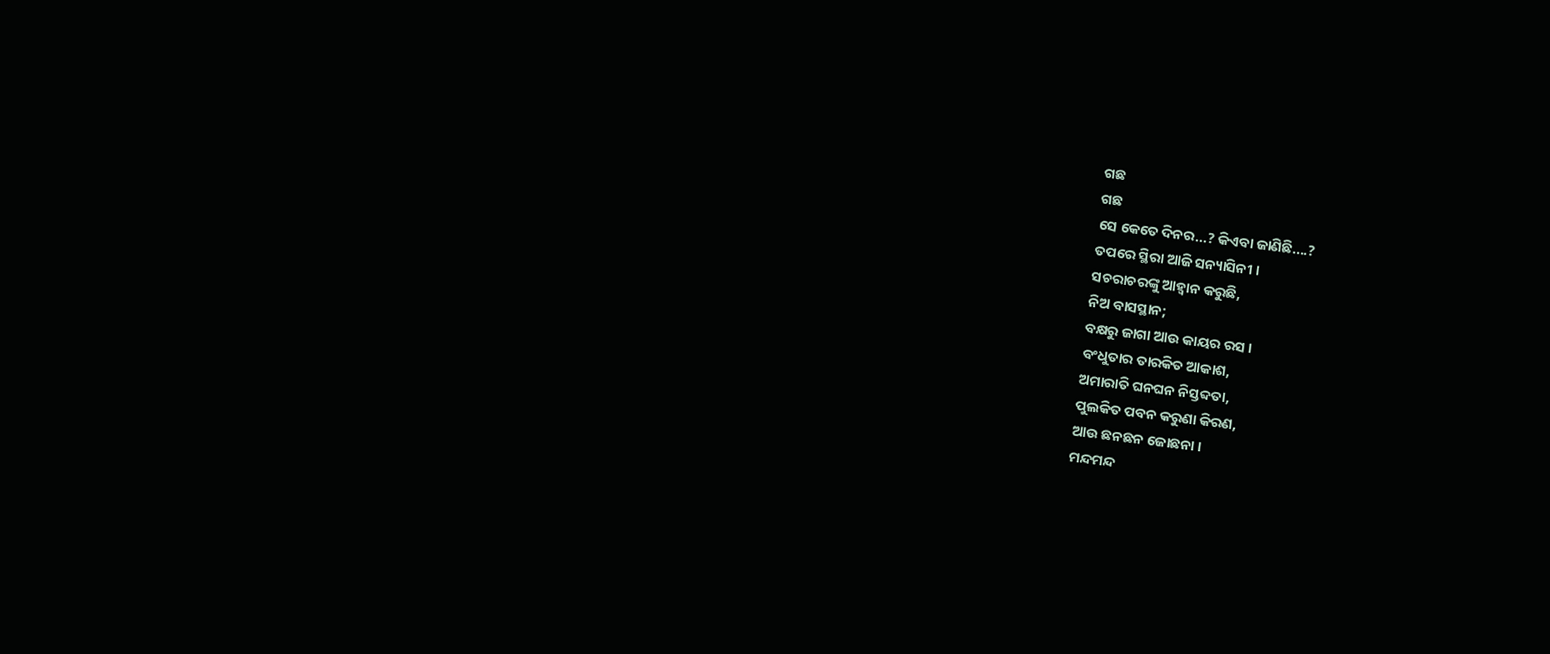ଗଛ
ଗଛ
ସେ କେତେ ଦିନର...? କିଏବା ଜାଣିଛି....?
ତପରେ ସ୍ଥିରା ଆଜି ସନ୍ୟାସିନୀ ।
ସଚରାଚରଙ୍କୁ ଆହ୍ୱାନ କରୁଛି,
ନିଅ ବାସସ୍ଥାନ;
ବକ୍ଷରୁ ଜାଗା ଆଉ କାୟର ରସ ।
ବଂଧୁତାର ତାରକିତ ଆକାଶ,
ଅମାରାତି ଘନଘନ ନିସ୍ତବ୍ଦତା,
ପୁଲକିତ ପବନ କରୁଣା କିରଣ,
ଆଉ ଛନଛନ ଜୋଛନା ।
ମନ୍ଦମନ୍ଦ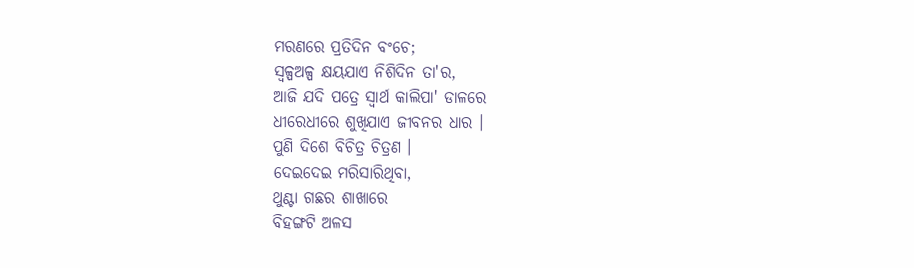ମରଣରେ ପ୍ରତିଦିନ ବଂଚେ;
ସ୍ଵଳ୍ପଅଳ୍ପ କ୍ଷୟଯାଏ ନିଶିଦିନ ତା'ର,
ଆଜି ଯଦି ପତ୍ରେ ସ୍ୱାର୍ଥ କାଲିପା' ଡାଳରେ
ଧୀରେଧୀରେ ଶୁଖିଯାଏ ଜୀବନର ଧାର ।
ପୁଣି ଦିଶେ ବିଚିତ୍ର ଚିତ୍ରଣ ।
ଦେଇଦେଇ ମରିସାରିଥିବା,
ଥୁଣ୍ଟା ଗଛର ଶାଖାରେ
ବିହଙ୍ଗଟି ଅଳସ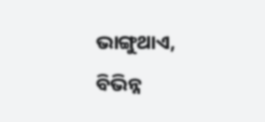ଭାଙ୍ଗୁଥାଏ,
ବିଭିନ୍ନ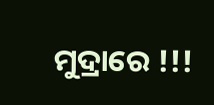ମୁଦ୍ରାରେ !!!